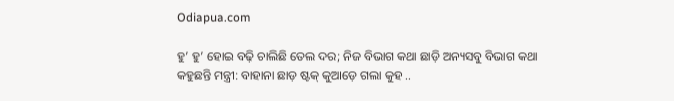Odiapua.com

ହୁ’ ହୁ’ ହୋଇ ବଢ଼ି ଚାଲିଛି ତେଲ ଦର; ନିଜ ବିଭାଗ କଥା ଛାଡ଼ି ଅନ୍ୟସବୁ ବିଭାଗ କଥା କହୁଛନ୍ତି ମନ୍ତ୍ରୀ: ବାହାନା ଛାଡ଼ ଷ୍ଟକ୍ କୁଆଡ଼େ ଗଲା କୁହ ..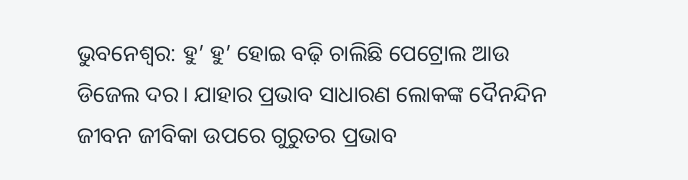ଭୁବନେଶ୍ୱର: ହୁ’ ହୁ’ ହୋଇ ବଢ଼ି ଚାଲିଛି ପେଟ୍ରୋଲ ଆଉ ଡିଜେଲ ଦର। ଯାହାର ପ୍ରଭାବ ସାଧାରଣ ଲୋକଙ୍କ ଦୈନନ୍ଦିନ ଜୀବନ ଜୀବିକା ଉପରେ ଗୁରୁତର ପ୍ରଭାବ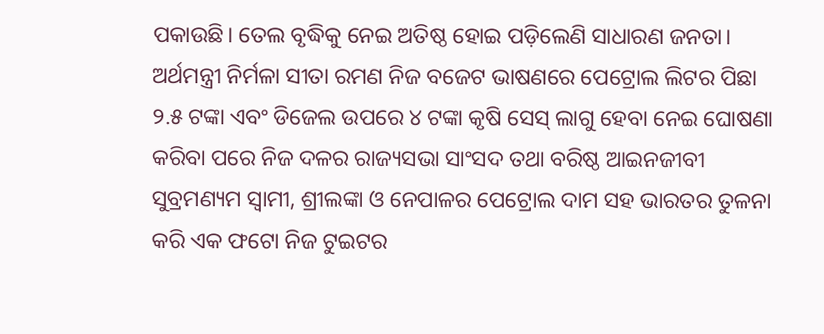ପକାଉଛି। ତେଲ ବୃଦ୍ଧିକୁ ନେଇ ଅତିଷ୍ଠ ହୋଇ ପଡ଼ିଲେଣି ସାଧାରଣ ଜନତା। ଅର୍ଥମନ୍ତ୍ରୀ ନିର୍ମଳା ସୀତା ରମଣ ନିଜ ବଜେଟ ଭାଷଣରେ ପେଟ୍ରୋଲ ଲିଟର ପିଛା ୨.୫ ଟଙ୍କା ଏବଂ ଡିଜେଲ ଉପରେ ୪ ଟଙ୍କା କୃଷି ସେସ୍ ଲାଗୁ ହେବା ନେଇ ଘୋଷଣା କରିବା ପରେ ନିଜ ଦଳର ରାଜ୍ୟସଭା ସାଂସଦ ତଥା ବରିଷ୍ଠ ଆଇନଜୀବୀ ସୁବ୍ରମଣ୍ୟମ ସ୍ୱାମୀ, ଶ୍ରୀଲଙ୍କା ଓ ନେପାଳର ପେଟ୍ରୋଲ ଦାମ ସହ ଭାରତର ତୁଳନା କରି ଏକ ଫଟୋ ନିଜ ଟୁଇଟର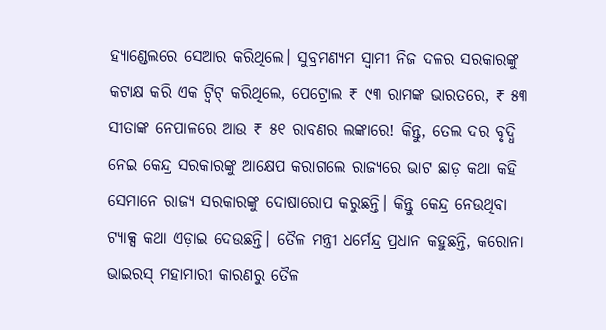ହ୍ୟାଣ୍ଡେଲରେ ସେଆର କରିଥିଲେ। ସୁବ୍ରମଣ୍ୟମ ସ୍ୱାମୀ ନିଜ ଦଳର ସରକାରଙ୍କୁ କଟାକ୍ଷ କରି ଏକ ଟ୍ୱିଟ୍ କରିଥିଲେ, ପେଟ୍ରୋଲ ₹ ୯୩ ରାମଙ୍କ ଭାରତରେ, ₹ ୫୩ ସୀତାଙ୍କ ନେପାଳରେ ଆଉ ₹ ୫୧ ରାବଣର ଲଙ୍କାରେ! କିନ୍ତୁ, ତେଲ ଦର ବୃଦ୍ଧି ନେଇ କେନ୍ଦ୍ର ସରକାରଙ୍କୁ ଆକ୍ଷେପ କରାଗଲେ ରାଜ୍ୟରେ ଭାଟ ଛାଡ଼ କଥା କହି ସେମାନେ ରାଜ୍ୟ ସରକାରଙ୍କୁ ଦୋଷାରୋପ କରୁଛନ୍ତି। କିନ୍ତୁ କେନ୍ଦ୍ର ନେଉଥିବା ଟ୍ୟାକ୍ସ କଥା ଏଡ଼ାଇ ଦେଉଛନ୍ତି। ତୈଳ ମନ୍ତ୍ରୀ ଧର୍ମେନ୍ଦ୍ର ପ୍ରଧାନ କହୁଛନ୍ତି, କରୋନା ଭାଇରସ୍ ମହାମାରୀ କାରଣରୁ ତୈଳ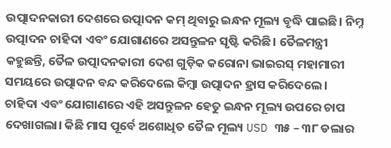ଉତ୍ପାଦନକାରୀ ଦେଶରେ ଉତ୍ପାଦନ କମ୍ ଥିବାରୁ ଇନ୍ଧନ ମୂଲ୍ୟ ବୃଦ୍ଧି ପାଇଛି। ନିମ୍ନ ଉତ୍ପାଦନ ଚାହିଦା ଏବଂ ଯୋଗାଣରେ ଅସନ୍ତୁଳନ ସୃଷ୍ଟି କରିଛି। ତୈଳମନ୍ତ୍ରୀ କହୁଛନ୍ତି, ତୈଳ ଉତ୍ପାଦନକାରୀ ଦେଶ ଗୁଡ଼ିକ କରୋନା ଭାଇରସ୍ ମହାମାରୀ ସମୟରେ ଉତ୍ପାଦନ ବନ୍ଦ କରିଦେଲେ କିମ୍ବା ଉତ୍ପାଦନ ହ୍ରାସ କରିଦେଲେ। ଚାହିଦା ଏବଂ ଯୋଗାଣରେ ଏହି ଅସନ୍ତୁଳନ ହେତୁ ଇନ୍ଧନ ମୂଲ୍ୟ ଉପରେ ଚାପ ଦେଖାଗଲା। କିଛି ମାସ ପୂର୍ବେ ଅଶୋଧିତ ତୈଳ ମୂଲ୍ୟ USD ୩୫ – ୩୮ ଡଲାର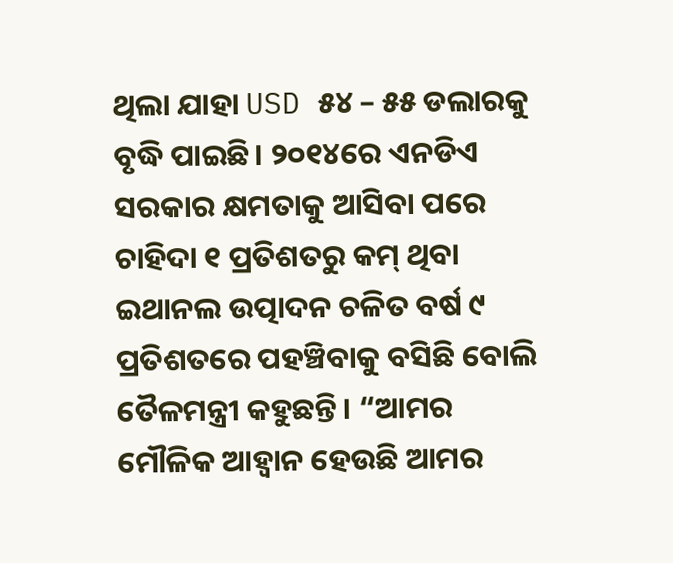ଥିଲା ଯାହା USD ୫୪ – ୫୫ ଡଲାରକୁ ବୃଦ୍ଧି ପାଇଛି। ୨୦୧୪ରେ ଏନଡିଏ ସରକାର କ୍ଷମତାକୁ ଆସିବା ପରେ ଚାହିଦା ୧ ପ୍ରତିଶତରୁ କମ୍ ଥିବା ଇଥାନଲ ଉତ୍ପାଦନ ଚଳିତ ବର୍ଷ ୯ ପ୍ରତିଶତରେ ପହଞ୍ଚିବାକୁ ବସିଛି ବୋଲି ତୈଳମନ୍ତ୍ରୀ କହୁଛନ୍ତି। “ଆମର ମୌଳିକ ଆହ୍ୱାନ ହେଉଛି ଆମର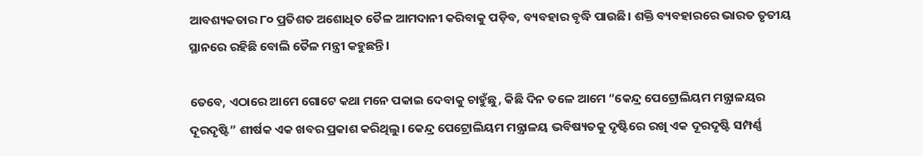ଆବଶ୍ୟକତାର ୮୦ ପ୍ରତିଶତ ଅଶୋଧିତ ତୈଳ ଆମଦାନୀ କରିବାକୁ ପଡ଼ିବ, ବ୍ୟବହାର ବୃଦ୍ଧି ପାଉଛି। ଶକ୍ତି ବ୍ୟବହାରରେ ଭାରତ ତୃତୀୟ ସ୍ଥାନରେ ରହିଛି ବୋଲି ତୈଳ ମନ୍ତ୍ରୀ କହୁଛନ୍ତି।

ତେବେ, ଏଠାରେ ଆମେ ଗୋଟେ କଥା ମନେ ପକାଇ ଦେବାକୁ ଚାହୁଁଛୁ, କିଛି ଦିନ ତଳେ ଆମେ “କେନ୍ଦ୍ର ପେଟ୍ରୋଲିୟମ ମନ୍ତ୍ରାଳୟର ଦୂରଦୃଷ୍ଟି” ଶୀର୍ଷକ ଏକ ଖବର ପ୍ରକାଶ କରିଥିଲୁ। କେନ୍ଦ୍ର ପେଟ୍ରୋଲିୟମ ମନ୍ତ୍ରାଳୟ ଭବିଷ୍ୟତକୁ ଦୃଷ୍ଟିରେ ରଖି ଏକ ଦୂରଦୃଷ୍ଟି ସମ୍ପର୍ଣ୍ଣ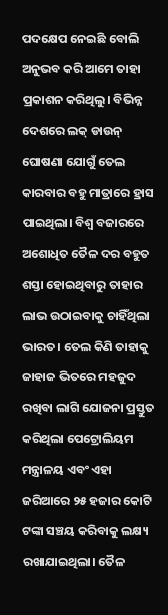ପଦକ୍ଷେପ ନେଇଛି ବୋଲି ଅନୁଭବ କରି ଆମେ ତାହା ପ୍ରକାଶନ କରିଥିଲୁ। ବିଭିନ୍ନ ଦେଶରେ ଲକ୍ ଡାଉନ୍ ଘୋଷଣା ଯୋଗୁଁ ତେଲ କାରବାର ବହୁ ମାତ୍ରାରେ ହ୍ରାସ ପାଇଥିଲା। ବିଶ୍ବ ବଜାରରେ ଅଶୋଧିତ ତୈଳ ଦର ବହୁତ ଶସ୍ତା ହୋଇଥିବାରୁ ତାହାର ଲାଭ ଉଠାଇବାକୁ ଚାହିଁଥିଲା ଭାରତ। ତେଲ କିଣି ତାହାକୁ ଜାହାଜ ଭିତରେ ମହଜୁଦ ରଖିବା ଲାଗି ଯୋଜନା ପ୍ରସ୍ତୁତ କରିଥିଲା ପେଟ୍ରୋଲିୟମ ମନ୍ତ୍ରାଳୟ ଏବଂ ଏହା ଜରିଆରେ ୨୫ ହଜାର କୋଟି ଟଙ୍କା ସଞ୍ଚୟ କରିବାକୁ ଲକ୍ଷ୍ୟ ରଖାଯାଇଥିଲା। ତୈଳ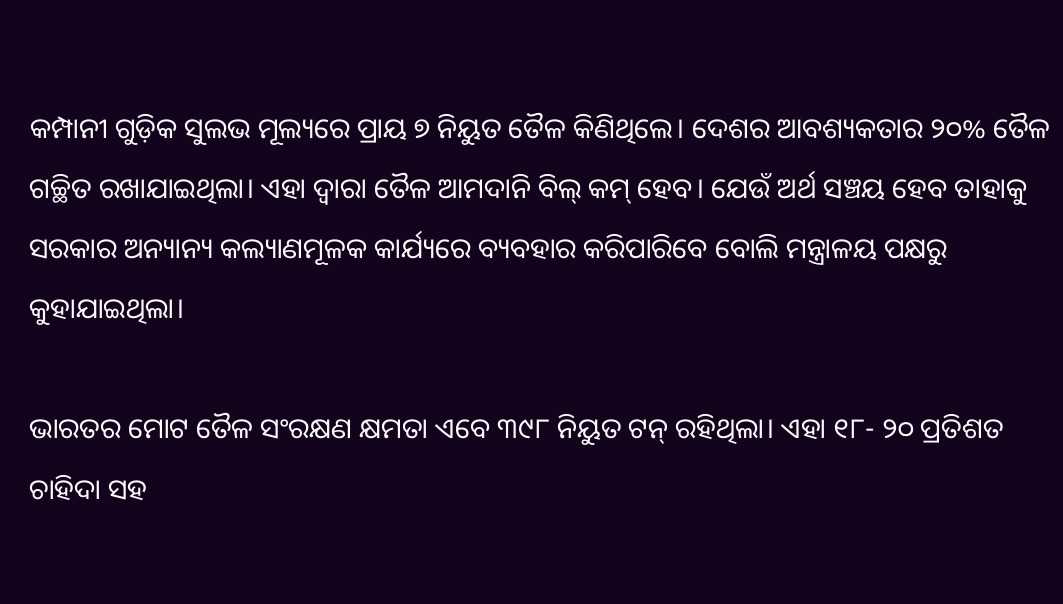କମ୍ପାନୀ ଗୁଡ଼ିକ ସୁଲଭ ମୂଲ୍ୟରେ ପ୍ରାୟ ୭ ନିୟୁତ ତୈଳ କିଣିଥିଲେ। ଦେଶର ଆବଶ୍ୟକତାର ୨୦% ତୈଳ ଗଚ୍ଛିତ ରଖାଯାଇଥିଲା। ଏହା ଦ୍ବାରା ତୈଳ ଆମଦାନି ବିଲ୍‌ କମ୍ ହେବ। ଯେଉଁ ଅର୍ଥ ସଞ୍ଚୟ ହେବ ତାହାକୁ ସରକାର ଅନ୍ୟାନ୍ୟ କଲ୍ୟାଣମୂଳକ କାର୍ଯ୍ୟରେ ବ୍ୟବହାର କରିପାରିବେ ବୋଲି ମନ୍ତ୍ରାଳୟ ପକ୍ଷରୁ କୁହାଯାଇଥିଲା।

ଭାରତର ମୋଟ ତୈଳ ସଂରକ୍ଷଣ କ୍ଷମତା ଏବେ ୩୯୮ ନିୟୁତ ଟନ୍ ରହିଥିଲା। ଏହା ୧୮- ୨୦ ପ୍ରତିଶତ ଚାହିଦା ସହ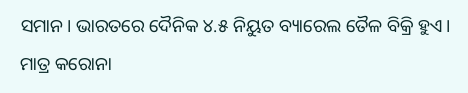ସମାନ। ଭାରତରେ ଦୈନିକ ୪.୫ ନିୟୁତ ବ୍ୟାରେଲ ତୈଳ ବିକ୍ରି ହୁଏ। ମାତ୍ର କରୋନା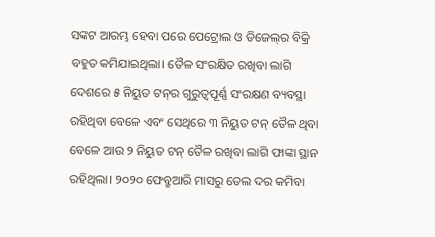ସଙ୍କଟ ଆରମ୍ଭ ହେବା ପରେ ପେଟ୍ରୋଲ ଓ ଡିଜେଲ୍‌ର ବିକ୍ରି ବହୁତ କମିଯାଇଥିଲା। ତୈଳ ସଂରକ୍ଷିତ ରଖିବା ଲାଗି ଦେଶରେ ୫ ନିୟୁତ ଟନ୍‌ର ଗୁରୁତ୍ବପୂର୍ଣ୍ଣ ସଂରକ୍ଷଣ ବ୍ୟବସ୍ଥା ରହିଥିବା ବେଳେ ଏବଂ ସେଥିରେ ୩ ନିୟୁତ ଟନ୍ ତୈଳ ଥିବା ବେଳେ ଆଉ ୨ ନିୟୁତ ଟନ୍ ତୈଳ ରଖିବା ଲାଗି ଫାଙ୍କା ସ୍ଥାନ ରହିଥିଲା। ୨୦୨୦ ଫେବ୍ରୁଆରି ମାସରୁ ତେଲ ଦର କମିବା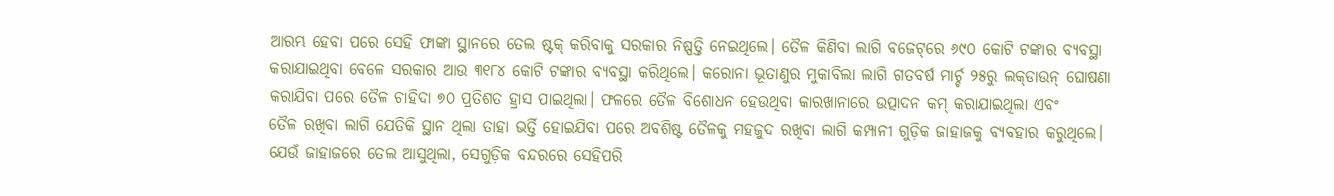ଆରମ୍ଭ ହେବା ପରେ ସେହି ଫାଙ୍କା ସ୍ଥାନରେ ତେଲ ଷ୍ଟକ୍ କରିବାକୁ ସରକାର ନିଷ୍ପତ୍ତି ନେଇଥିଲେ। ତୈଳ କିଣିବା ଲାଗି ବଜେଟ୍‌ରେ ୬୯୦ କୋଟି ଟଙ୍କାର ବ୍ୟବସ୍ଥା କରାଯାଇଥିବା ବେଳେ ସରକାର ଆଉ ୩୧୮୪ କୋଟି ଟଙ୍କାର ବ୍ୟବସ୍ଥା କରିଥିଲେ। କରୋନା ଭୂତାଣୁର ମୁକାବିଲା ଲାଗି ଗତବର୍ଷ ମାର୍ଚ୍ଚ ୨୫ରୁ ଲକ୍‌ଡାଉନ୍ ଘୋଷଣା କରାଯିବା ପରେ ତୈଳ ଚାହିଦା ୭୦ ପ୍ରତିଶତ ହ୍ରାସ ପାଇଥିଲା। ଫଳରେ ତୈଳ ବିଶୋଧନ ହେଉଥିବା କାରଖାନାରେ ଉତ୍ପାଦନ କମ୍ କରାଯାଇଥିଲା ଏବଂ ତୈଳ ‌ରଖିବା ଲାଗି ଯେତିକି ସ୍ଥାନ ଥିଲା ତାହା ଭର୍ତ୍ତି ହୋଇଯିବା ପରେ ଅବଶିଷ୍ଟ ତୈଳକୁ ମହଜୁଦ ରଖିବା ଲାଗି କମ୍ପାନୀ ଗୁଡ଼ିକ ଜାହାଜକୁ ବ୍ୟବହାର କରୁଥିଲେ। ଯେଉଁ ଜାହାଜରେ ତେଲ ଆସୁଥିଲା, ସେଗୁଡ଼ିକ ବନ୍ଦରରେ ସେହିପରି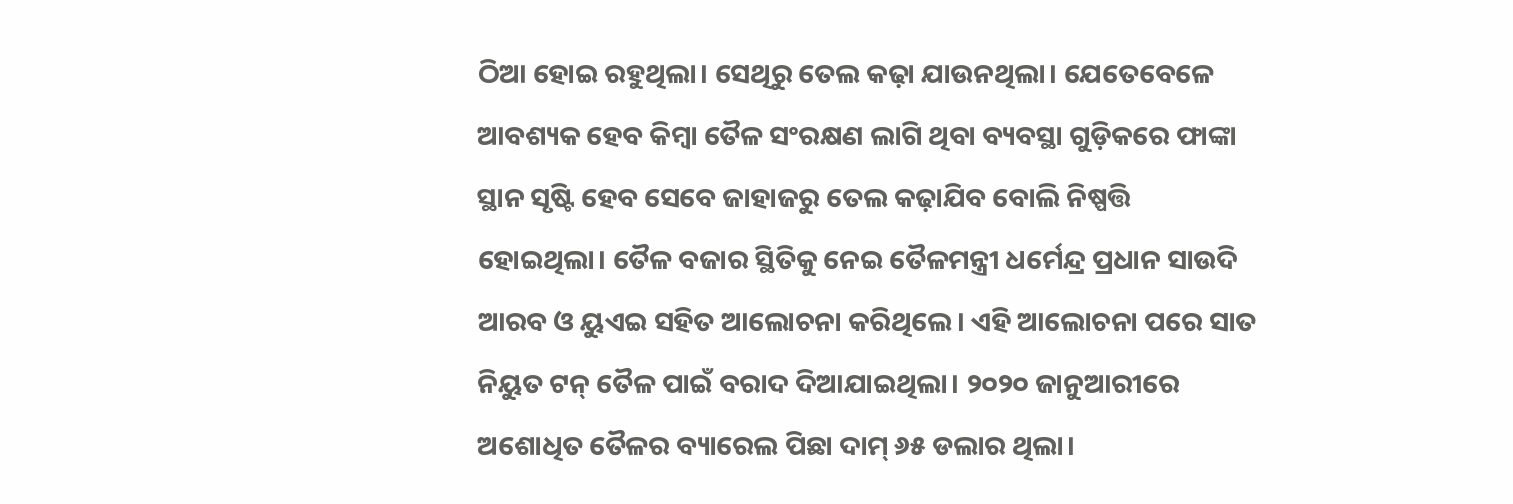ଠିଆ ହୋଇ ରହୁଥିଲା। ସେଥିରୁ ତେଲ କଢ଼ା ଯାଉନଥିଲା। ଯେତେବେଳେ ଆବଶ୍ୟକ ହେବ କିମ୍ବା ତୈଳ ସଂରକ୍ଷଣ ଲାଗି ଥିବା ବ୍ୟବସ୍ଥା ଗୁଡ଼ିକରେ ଫାଙ୍କା ସ୍ଥାନ ସୃଷ୍ଟି ହେବ ସେବେ ଜାହାଜରୁ ତେଲ କଢ଼ାଯିବ ବୋଲି ନିଷ୍ପତ୍ତି ହୋଇଥିଲା। ‌ତୈଳ ବଜାର ସ୍ଥିତିକୁ ନେଇ ତୈଳମନ୍ତ୍ରୀ ଧର୍ମେନ୍ଦ୍ର ପ୍ରଧାନ ସାଉଦି ଆରବ ଓ ୟୁଏଇ ସହିତ ଆଲୋଚନା କରିଥିଲେ। ଏହି ଆଲୋଚନା ପରେ ସାତ ନିୟୁତ ଟନ୍ ତୈଳ ପାଇଁ ବରାଦ ଦିଆଯାଇଥିଲା। ୨୦୨୦ ଜାନୁଆରୀରେ ଅଶୋଧିତ ତୈଳର ବ୍ୟାରେଲ ପିଛା ଦାମ୍ ୬୫ ଡଲାର ଥିଲା।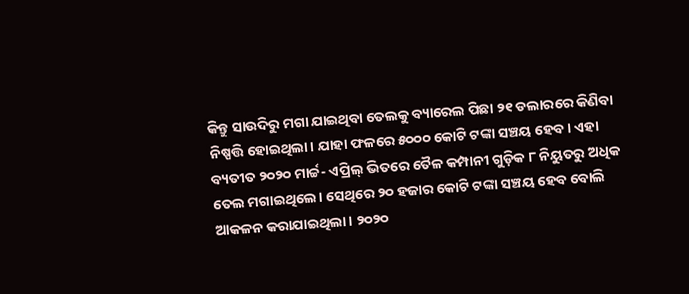କିନ୍ତୁ ସାଉଦିରୁ ମଗା ଯାଇଥିବା ତେଲକୁ ବ୍ୟାରେଲ ପିଛା ୨୧ ଡଲାରରେ କିଣିବା ନିଷ୍ପତ୍ତି ହୋଇଥିଲା। ଯାହା ଫଳରେ ୫୦୦୦ କୋଟି ଟଙ୍କା ସଞ୍ଚୟ ହେବ। ଏହା ବ୍ୟତୀତ ୨୦୨୦ ମାର୍ଚ୍ଚ- ଏପ୍ରିଲ୍ ଭିତରେ ତୈଳ କମ୍ପାନୀ ଗୁଡ଼ିକ ୮ ନିୟୁତରୁ ଅଧିକ ତେଲ ମଗାଇଥିଲେ। ସେଥିରେ ୨୦ ହଜାର କୋଟି ଟଙ୍କା ସଞ୍ଚୟ ହେବ ବୋଲି ଆକଳନ କରାଯାଇଥିଲା। ୨୦୨୦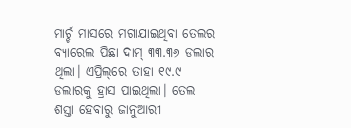ମାର୍ଚ୍ଚ ମାସରେ ମଗାଯାଇଥିବା ତେଲର ବ୍ୟାରେଲ ପିଛା ଦାମ୍ ୩୩.୩୬ ଡଲାର ଥିଲା। ଏପ୍ରିଲ୍‌ରେ ତାହା ୧୯.୯ ଡଲାରକୁ ହ୍ରାସ ପାଇଥିଲା। ତେଲ ଶସ୍ତା ହେବାରୁ ଜାନୁଆରୀ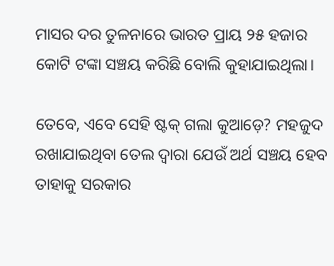ମାସର ଦର ତୁଳନାରେ ଭାରତ ପ୍ରାୟ ୨୫ ହଜାର କୋଟି ଟଙ୍କା ସଞ୍ଚୟ କରିଛି ବୋଲି କୁହାଯାଇଥିଲା।

ତେବେ, ଏବେ ସେହି ଷ୍ଟକ୍ ଗଲା କୁଆଡ଼େ? ମହଜୁଦ ରଖାଯାଇଥିବା ତେଲ ଦ୍ୱାରା ଯେଉଁ ଅର୍ଥ ସଞ୍ଚୟ ହେବ ତାହାକୁ ସରକାର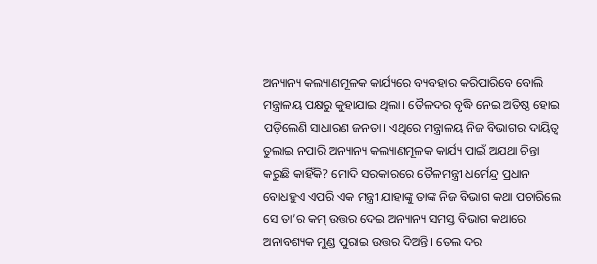ଅନ୍ୟାନ୍ୟ କଲ୍ୟାଣମୂଳକ କାର୍ଯ୍ୟରେ ବ୍ୟବହାର କରିପାରିବେ ବୋଲି ମନ୍ତ୍ରାଳୟ ପକ୍ଷରୁ କୁହାଯାଇ ଥିଲା। ତୈଳଦର ବୃଦ୍ଧି ନେଇ ଅତିଷ୍ଠ ହୋଇ ପଡ଼ିଲେଣି ସାଧାରଣ ଜନତା। ଏଥିରେ ମନ୍ତ୍ରାଳୟ ନିଜ ବିଭାଗର ଦାୟିତ୍ୱ ତୁଲାଇ ନପାରି ଅନ୍ୟାନ୍ୟ କଲ୍ୟାଣମୂଳକ କାର୍ଯ୍ୟ ପାଇଁ ଅଯଥା ଚିନ୍ତା କରୁଛି କାହିଁକି? ମୋଦି ସରକାରରେ ତୈଳମନ୍ତ୍ରୀ ଧର୍ମେନ୍ଦ୍ର ପ୍ରଧାନ ବୋଧହୁଏ ଏପରି ଏକ ମନ୍ତ୍ରୀ ଯାହାଙ୍କୁ ତାଙ୍କ ନିଜ ବିଭାଗ କଥା ପଚାରିଲେ ସେ ତା’ର କମ୍ ଉତ୍ତର ଦେଇ ଅନ୍ୟାନ୍ୟ ସମସ୍ତ ବିଭାଗ କଥାରେ ଅନାବଶ୍ୟକ ମୁଣ୍ଡ ପୁରାଇ ଉତ୍ତର ଦିଅନ୍ତି। ତେଲ ଦର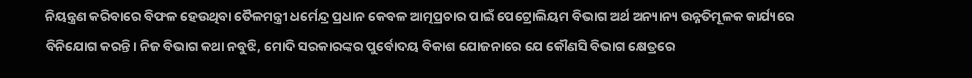ନିୟନ୍ତ୍ରଣ କରିବାରେ ବିଫଳ ହେଉଥିବା ତୈଳମନ୍ତ୍ରୀ ଧର୍ମେନ୍ଦ୍ର ପ୍ରଧାନ କେବଳ ଆତ୍ମପ୍ରଚାର ପାଇଁ ପେଟ୍ରୋଲିୟମ ବିଭାଗ ଅର୍ଥ ଅନ୍ୟାନ୍ୟ ଉନ୍ନତିମୂଳକ କାର୍ଯ୍ୟରେ ବିନିଯୋଗ କରନ୍ତି। ନିଜ ବିଭାଗ କଥା ନବୁଝି, ମୋଦି ସରକାରଙ୍କର ପୁର୍ବୋଦୟ ବିକାଶ ଯୋଜନାରେ ଯେ କୌଣସି ବିଭାଗ କ୍ଷେତ୍ରରେ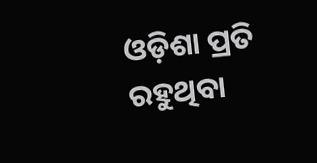ଓଡ଼ିଶା ପ୍ରତି ରହୁଥିବା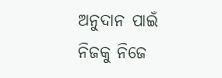ଅନୁଦାନ ପାଇଁ ନିଜକୁ ନିଜେ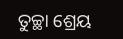ତୁଚ୍ଛା ଶ୍ରେୟ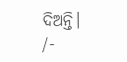ଦିଅନ୍ତି।
/-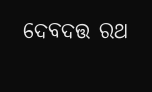ଦେବଦତ୍ତ ରଥ